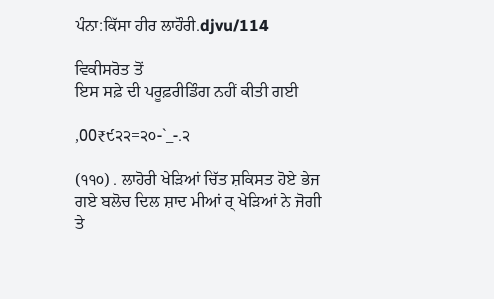ਪੰਨਾ:ਕਿੱਸਾ ਹੀਰ ਲਾਹੌਰੀ.djvu/114

ਵਿਕੀਸਰੋਤ ਤੋਂ
ਇਸ ਸਫ਼ੇ ਦੀ ਪਰੂਫ਼ਰੀਡਿੰਗ ਨਹੀਂ ਕੀਤੀ ਗਈ

,00₹੯੨੨=੨੦-`_-.੨

(੧੧੦) . ਲਾਹੋਰੀ ਖੇੜਿਆਂ ਚਿੱਤ ਸ਼ਕਿਸਤ ਹੋਏ ਭੇਜ ਗਏ ਬਲੋਚ ਦਿਲ ਸ਼ਾਦ ਮੀਆਂ ਰ੍ ਖੇੜਿਆਂ ਨੇ ਜੋਗੀ ਤੇ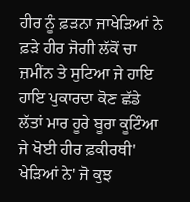ਹੀਰ ਨੂੰ ਫ਼ੜਨਾ ਜਾਖੇੜਿਆਂ ਨੇ ਫ਼ੜੇ ਹੀਰ ਜੋਗੀ ਲੱਕੋਂ ਚਾ ਜ਼ਮੀਂਨ ਤੇ ਸੁਟਿਆ ਜੇ ਹਾਇ ਹਾਇ ਪੁਕਾਰਦਾ ਕੋਣ ਛੱਡੇ ਲੱਤਾਂ ਮਾਰ ਹੂਰੇ ਬੂਰਾ ਕੂਟਿੰਆ ਜੇ ਖੋਈ ਹੀਰ ਫ਼ਕੀਰਥੀ' ਖੇੜਿਆਂ ਨੇ' ਜੋ ਕੁਝ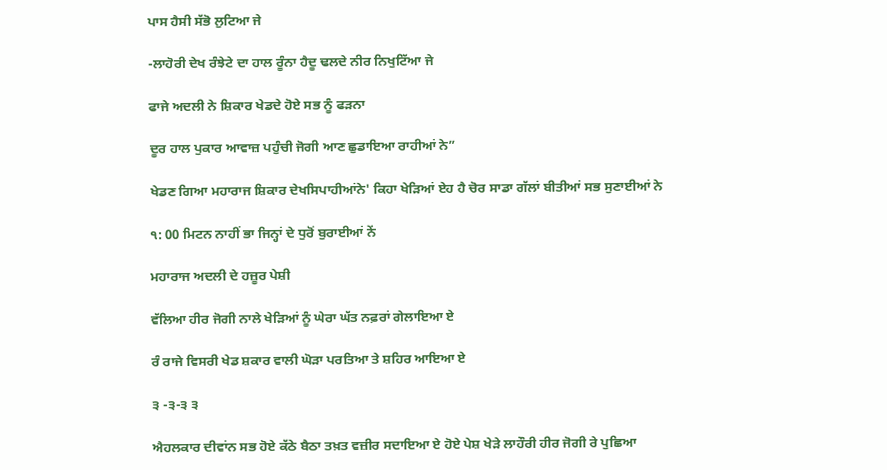ਪਾਸ ਹੈਸੀ ਸੱਭੋ ਲੁਟਿਆ ਜੇ

-ਲਾਹੋਰੀ ਦੇਖ ਰੰਝੇਟੇ ਦਾ ਹਾਲ ਰੂੰਨਾ ਹੈਦੂ ਢਲਦੇ ਨੀਰ ਨਿਖੁਟਿੱਆ ਜੇ

ਫਾਜੇ ਅਦਲੀ ਨੇ ਸ਼ਿਕਾਰ ਖੇਡਦੇ ਹੋਏ ਸਭ ਨੂੰ ਫੜਨਾ

ਦੂਰ ਹਾਲ ਪੁਕਾਰ ਆਵਾਜ਼ ਪਹੁੰਚੀ ਜੋਗੀ ਆਣ ਛੁਡਾਇਆ ਰਾਹੀਆਂ ਨੇ”

ਖੇਡਣ ਗਿਆ ਮਹਾਰਾਜ ਸ਼ਿਕਾਰ ਦੇਖਸਿਪਾਹੀਆਂਨੇ' ਕਿਹਾ ਖੇੜਿਆਂ ਏਹ ਹੈ ਚੋਰ ਸਾਡਾ ਗੱਲਾਂ ਬੀਤੀਆਂ ਸਭ ਸੁਣਾਈਆਂ ਨੇ

੧: 00 ਮਿਟਨ ਨਾਹੀਂ ਭਾ ਜਿਨ੍ਹਾਂ ਦੇ ਧੁਰੋਂ ਬੁਰਾਈਆਂ ਨੇਂ

ਮਹਾਰਾਜ ਅਦਲੀ ਦੇ ਹਜ਼ੂਰ ਪੇਸ਼ੀ

ਵੱਲਿਆ ਹੀਰ ਜੋਗੀ ਨਾਲੇ ਖੇੜਿਆਂ ਨੂੰ ਘੇਰਾ ਘੱਤ ਨਫ਼ਰਾਂ ਗੇਲਾਇਆ ਏ

ਰੰ ਰਾਜੇ ਵਿਸਰੀ ਖੇਡ ਸ਼ਕਾਰ ਵਾਲੀ ਘੋੜਾ ਪਰਤਿਆ ਤੇ ਸ਼ਹਿਰ ਆਇਆ ਏ

੩ -੩-੩ ੩

ਐਹਲਕਾਰ ਦੀਵਾਂਨ ਸਭ ਹੋਏ ਕੱਠੇ ਬੈਠਾ ਤਖ਼ਤ ਵਜ਼ੀਰ ਸਦਾਇਆ ਏ ਹੋਏ ਪੇਸ਼ ਖੇੜੇ ਲਾਹੌਰੀ ਹੀਰ ਜੋਗੀ ਰੇ ਪੁਛਿਆ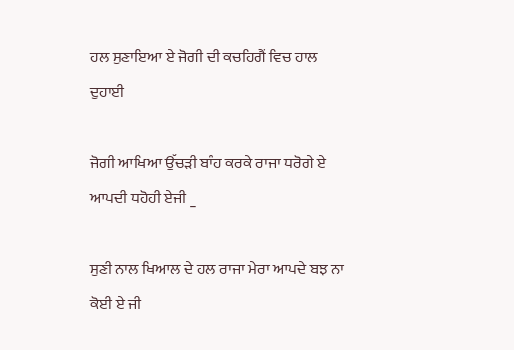ਹਲ ਸੁਣਾਇਆ ਏ ਜੋਗੀ ਦੀ ਕਚਹਿਗੈਂ ਵਿਚ ਹਾਲ ਦੁਹਾਈ

ਜੋਗੀ ਆਖਿਆ ਉੱਚੜੀ ਬਾੰਹ ਕਰਕੇ ਰਾਜਾ ਧਰੋਗੇ ਏ ਆਪਦੀ ਧਹੋਹੀ ਏਜੀ _

ਸੁਣੀ ਨਾਲ ਖਿਆਲ ਦੇ ਹਲ ਰਾਜਾ ਮੇਰਾ ਆਪਦੇ ਬਝ ਨਾ ਕੋਈ ਏ ਜੀ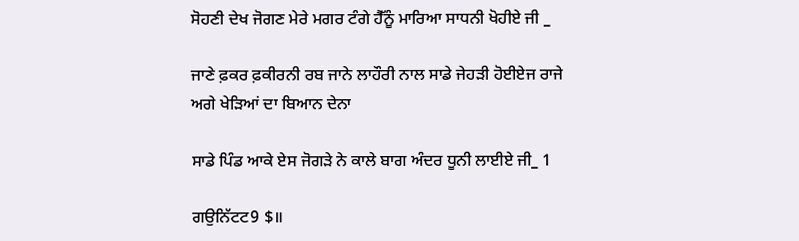ਸੋਹਣੀ ਦੇਖ ਜੋਗਣ ਮੇਰੇ ਮਗਰ ਟੰਗੇ ਹੈੱਨੂੰ ਮਾਰਿਆ ਸਾਧਨੀ ਖੋਹੀਏ ਜੀ _

ਜਾਣੇ ਫ਼ਕਰ ਫ਼ਕੀਰਨੀ ਰਬ ਜਾਨੇ ਲਾਹੌਰੀ ਨਾਲ ਸਾਡੇ ਜੇਹੜੀ ਹੋਈਏਜ ਰਾਜੇ ਅਗੇ ਖੇੜਿਆਂ ਦਾ ਬਿਆਨ ਦੇਨਾ

ਸਾਡੇ ਪਿੰਡ ਆਕੇ ਏਸ ਜੋਗੜੇ ਨੇ ਕਾਲੇ ਬਾਗ ਅੰਦਰ ਧੂਨੀ ਲਾਈਏ ਜੀ_ 1

ਗਉਨਿੱਟਟ9 $॥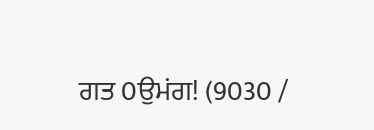ਗਤ 0ਉਮਂਗ! (9030 /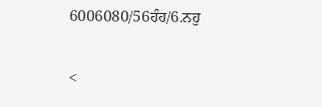6006080/56ਹੰਹ/6.ਨਹੁ

<